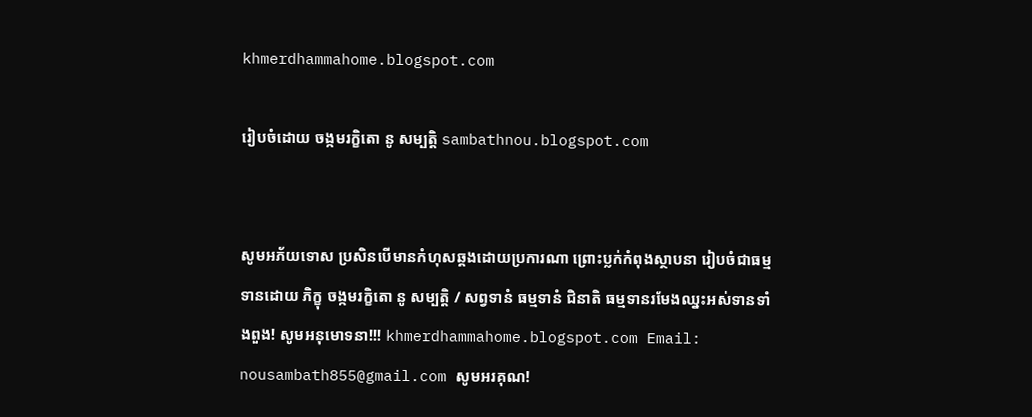khmerdhammahome.blogspot.com

រៀបចំដោយ ចង្កមរក្ខិតោ នូ សម្បត្តិ sambathnou.blogspot.com


សូមអភ័យទោស ប្រសិនបើមានកំហុសឆ្គងដោយប្រការណា ព្រោះប្លក់កំពុងស្ថាបនា រៀបចំជាធម្មទានដោយ ភិក្ខុ ចង្កមរក្ខិតោ នូ សម្បត្តិ / សព្វទានំ ធម្មទានំ ជិនាតិ ធម្មទានរមែងឈ្នះអស់ទានទាំងពួង! សូមអនុមោទនា!!! khmerdhammahome.blogspot.com Email: nousambath855@gmail.com សូមអរគុណ!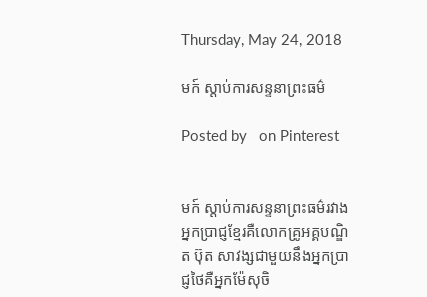Thursday, May 24, 2018

មក៍ ស្ដាប់ការសន្ទនាព្រះធម៌

Posted by   on Pinterest


មក៍ ស្ដាប់ការសន្ទនាព្រះធម៌រវាងអ្នកប្រាជ្ញខ្មែរគឺលោកគ្រូអគ្គបណ្ឌិត ប៊ុត សាវង្សជាមួយនឹងអ្នកប្រាជ្ញថៃគឺអ្នកម៉ែសុចិ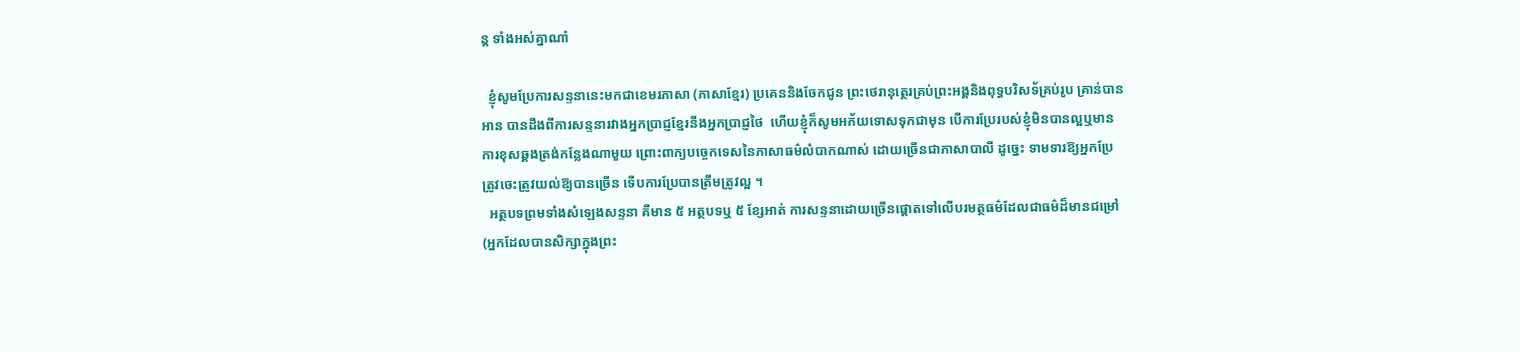ន្ត ទាំងអស់គ្នាណា៎

  ខ្ញុំសូមប្រែការសន្ទនានេះមកជាខេមរភាសា (ភាសាខ្មែរ) ប្រគេននិងចែកជូន ព្រះថេរានុត្ថេរគ្រប់ព្រះអង្គនិងពុទ្ធបរិសទ័គ្រប់រូប គ្រាន់បានអាន បានដឹងពីការសន្ទនារវាងអ្នកប្រាជ្ញខ្មែរនឹងអ្នកប្រាជ្ញថៃ  ហើយខ្ញុំក៏សូមអភ័យទោសទុកជាមុន បើការប្រែរបស់ខ្ញុំមិនបានល្អឬមានការខុសឆ្គងត្រង់កន្លែងណាមួយ ព្រោះពាក្យបច្ចេកទេសនៃភាសាធម៌លំបាកណាស់ ដោយច្រើនជាភាសាបាលី ដូច្នេះ ទាមទារឱ្យអ្នកប្រែត្រូវចេះត្រូវយល់ឱ្យបានច្រើន ទើបការប្រែបានត្រឹមត្រូវល្អ ។
  អត្ថបទព្រមទាំងសំឡេងសន្ទនា គឺមាន ៥ អត្ថបទឬ ៥ ខ្សែអាត់ ការសន្ទនាដោយច្រើនផ្ដោតទៅលើបរមត្ថធម៌ដែលជាធម៌ដ៏មានជម្រៅ (អ្នកដែលបានសិក្សាក្នុងព្រះ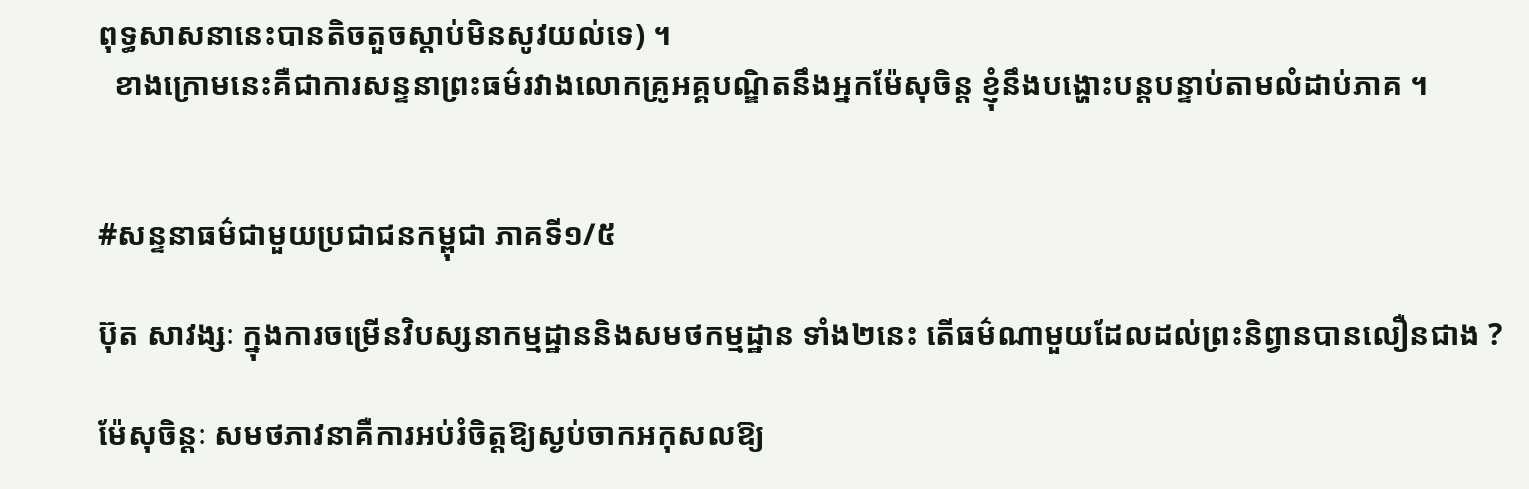ពុទ្ធសាសនានេះបានតិចតួចស្ដាប់មិនសូវយល់ទេ) ។
  ខាងក្រោមនេះគឺជាការសន្ទនាព្រះធម៌រវាងលោកគ្រូអគ្គបណ្ឌិតនឹងអ្នកម៉ែសុចិន្ត ខ្ញុំនឹងបង្ហោះបន្តបន្ទាប់តាមលំដាប់ភាគ ។


#សន្ទនាធម៌ជាមួយប្រជាជនកម្ពុជា ភាគទី១/៥

ប៊ុត សាវង្សៈ ក្នុងការចម្រើនវិបស្សនាកម្មដ្ឋាននិងសមថកម្មដ្ឋាន ទាំង២នេះ តើធម៌ណាមួយដែលដល់ព្រះនិព្វានបានលឿនជាង ?

ម៉ែសុចិន្តៈ សមថភាវនាគឺការអប់រំចិត្តឱ្យស្ងប់ចាកអកុសលឱ្យ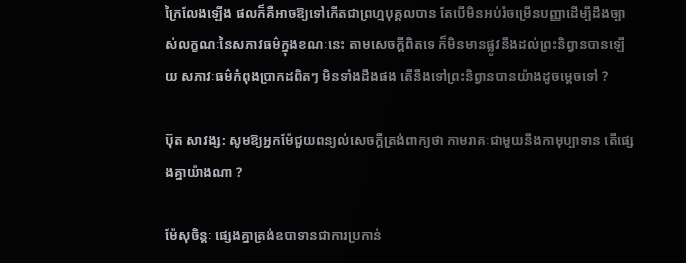ក្រៃលែងឡើង ផលក៏គឺអាចឱ្យទៅកើតជាព្រហ្មបុគ្គលបាន តែបើមិនអប់រំចម្រើនបញ្ញាដើម្បីដឹងច្បាស់លក្ខណៈនៃសភាវធម៌ក្នុងខណៈនេះ តាមសេចក្ដីពិតទេ ក៏មិនមានផ្លូវនឹងដល់ព្រះនិព្វានបានឡើយ សភាវៈធម៌កំពុងប្រាកដពិតៗ មិនទាំងដឹងផង តើនឹងទៅព្រះនិព្វានបានយ៉ាងដូចម្ដេចទៅ ?

ប៊ុត សាវង្ស: សូមឱ្យអ្នកម៉ែជួយពន្យល់សេចក្ដីត្រង់ពាក្យថា កាមរាគៈជាមួយនឹងកាមុប្បាទាន តើផ្សេងគ្នាយ៉ាងណា ?

ម៉ែសុចិន្តៈ ផ្សេងគ្នាត្រង់ឧបាទានជាការប្រកាន់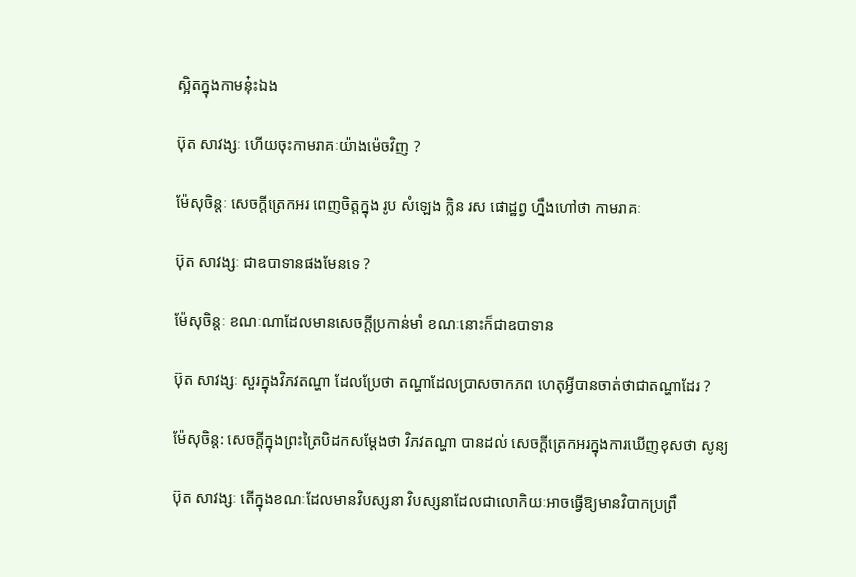ស្អិតក្នុងកាមនុ៎ះឯង

ប៊ុត សាវង្សៈ ហើយចុះកាមរាគៈយ៉ាងម៉េចវិញ ?

ម៉ែសុចិន្តៈ សេចក្ដីត្រេកអរ ពេញចិត្តក្នុង រូប សំឡេង ក្លិន រស ផោដ្ឋព្វ ហ្នឹងហៅថា កាមរាគៈ

ប៊ុត សាវង្សៈ ជាឧបាទានផងមែនទេ ?

ម៉ែសុចិន្តៈ ខណៈណាដែលមានសេចក្ដីប្រកាន់មាំ ខណៈនោះក៏ជាឧបាទាន

ប៊ុត សាវង្សៈ សួរក្នុងវិភវតណ្ហា ដែលប្រែថា តណ្ហាដែលប្រាសចាកភព ហេតុអ្វីបានចាត់ថាជាតណ្ហាដែរ ?

ម៉ែសុចិន្ត: សេចក្ដីក្នុងព្រះត្រៃបិដកសម្ដែងថា វិភវតណ្ហា បានដល់ សេចក្ដីត្រេកអរក្នុងការឃើញខុសថា សូន្យ

ប៊ុត សាវង្សៈ តើក្នុងខណៈដែលមានវិបស្សនា វិបស្សនាដែលជាលោកិយៈអាចធ្វើឱ្យមានវិបាកប្រព្រឹ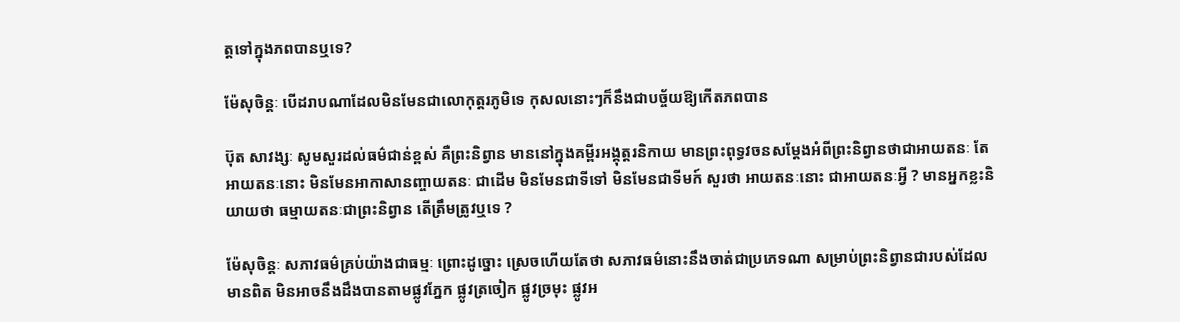ត្តទៅក្នុងភពបានឬទេ?

ម៉ែសុចិន្តៈ បើដរាបណាដែលមិនមែនជាលោកុត្តរភូមិទេ កុសលនោះៗក៏នឹងជាបច្ច័យឱ្យកើតភពបាន

ប៊ុត សាវង្សៈ សូមសួរដល់ធម៌ជាន់ខ្ពស់ គឺព្រះនិព្វាន មាននៅក្នុងគម្ពីរអង្គុត្តរនិកាយ មានព្រះពុទ្ធវចនសម្ដែងអំពីព្រះនិព្វានថាជាអាយតនៈ តែអាយតនៈនោះ មិនមែនអាកាសានញ្ចាយតនៈ ជាដើម មិនមែនជាទីទៅ មិនមែនជាទីមក៍ សួរថា អាយតនៈនោះ ជាអាយតនៈអ្វី ? មានអ្នកខ្លះនិយាយថា ធម្មាយតនៈជាព្រះនិព្វាន តើត្រឹមត្រូវឬទេ ?

ម៉ែសុចិន្តៈ សភាវធម៌គ្រប់យ៉ាងជាធម្មៈ ព្រោះដូច្នោះ ស្រេចហើយតែថា សភាវធម៌នោះនឹងចាត់ជាប្រភេទណា សម្រាប់ព្រះនិព្វានជារបស់ដែលមានពិត មិនអាចនឹងដឹងបានតាមផ្លូវភ្នែក ផ្លូវត្រចៀក ផ្លូវច្រមុះ ផ្លូវអ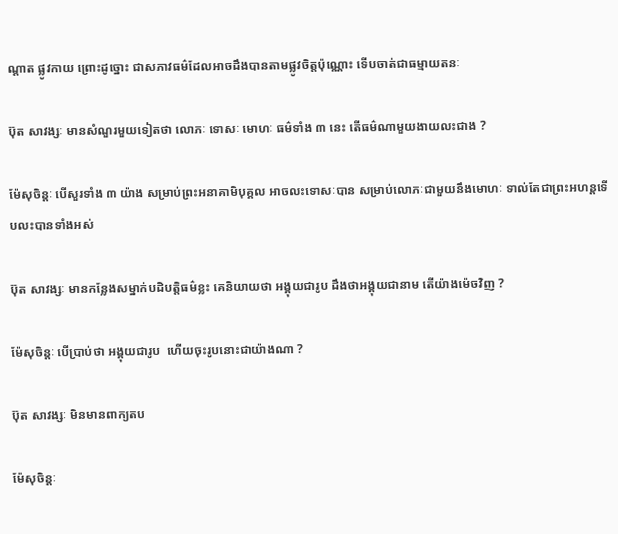ណ្ដាត ផ្លូវកាយ ព្រោះដូច្នោះ ជាសភាវធម៌ដែលអាចដឹងបានតាមផ្លូវចិត្តប៉ុណ្ណោះ ទើបចាត់ជាធម្មាយតនៈ

ប៊ុត សាវង្សៈ មានសំណួរមួយទៀតថា លោភៈ ទោសៈ មោហៈ ធម៌ទាំង ៣ នេះ តើធម៌ណាមួយងាយលះជាង ?

ម៉ែសុចិន្តៈ បើសួរទាំង ៣ យ៉ាង សម្រាប់ព្រះអនាគាមិបុគ្គល អាចលះទោសៈបាន សម្រាប់លោភៈជាមួយនឹងមោហៈ ទាល់តែជាព្រះអហន្តទើបលះបានទាំងអស់

ប៊ុត សាវង្សៈ មានកន្លែងសម្នាក់បដិបត្តិធម៌ខ្លះ គេនិយាយថា អង្គុយជារូប ដឹងថាអង្គុយជានាម តើយ៉ាងម៉េចវិញ ?

ម៉ែសុចិន្តៈ បើប្រាប់ថា អង្គុយជារូប  ហើយចុះរូបនោះជាយ៉ាងណា ?

ប៊ុត សាវង្សៈ មិនមានពាក្យតប

ម៉ែសុចិន្តៈ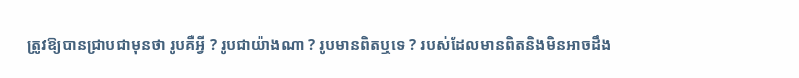ត្រូវឱ្យបានជ្រាបជាមុនថា រូបគឺអ្វី ? រូបជាយ៉ាងណា ? រូបមានពិតឬទេ ? របស់ដែលមានពិតនិងមិនអាចដឹង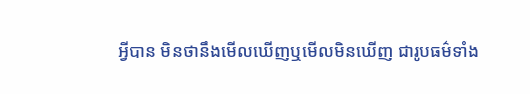អ្វីបាន មិនថានឹងមើលឃើញឬមើលមិនឃើញ ជារូបធម៌ទាំង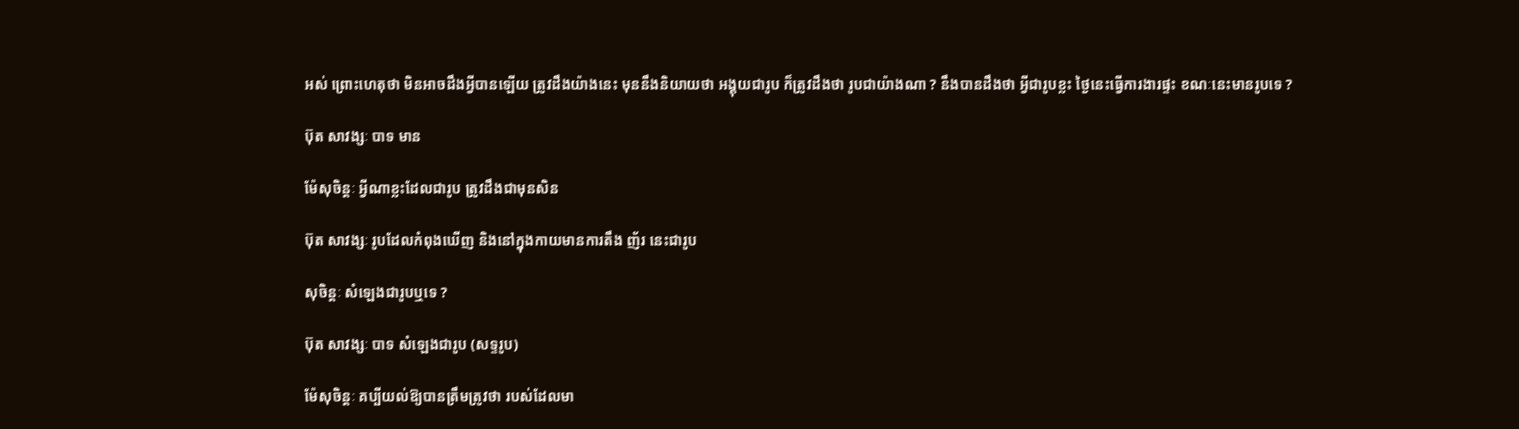អស់ ព្រោះហេតុថា មិនអាចដឹងអ្វីបានឡើយ ត្រូវដឹងយ៉ាងនេះ មុននឹងនិយាយថា អង្គុយជារូប ក៏ត្រូវដឹងថា រូបជាយ៉ាងណា ? នឹងបានដឹងថា អ្វីជារូបខ្លះ ថ្ងៃនេះធ្វើការងារផ្ទះ ខណៈនេះមានរូបទេ ?

ប៊ុត សាវង្សៈ បាទ មាន

ម៉ែសុចិន្តៈ អ្វីណាខ្លះដែលជារូប ត្រូវដឹងជាមុនសិន

ប៊ុត សាវង្សៈ រូបដែលកំពុងឃើញ និងនៅក្នុងកាយមានការតឹង ញ័រ នេះជារូប

សុចិន្តៈ សំឡេងជារូបឬទេ ?

ប៊ុត សាវង្សៈ បាទ សំឡេងជារូប (សទ្ទរូប)

ម៉ែសុចិន្តៈ គប្បីយល់ឱ្យបានត្រឹមត្រូវថា របស់ដែលមា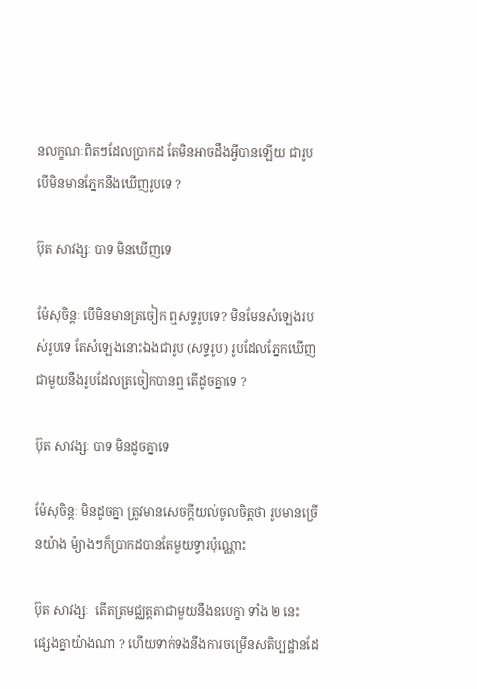នលក្ខណៈពិតៗដែលប្រាកដ តែមិនអាចដឹងអ្វីបានឡើយ ជារូប បើមិនមានភ្នែកនឹងឃើញរូបទេ ?

ប៊ុត សាវង្សៈ បាទ មិនឃើញទេ

ម៉ែសុចិន្តៈ បើមិនមានត្រចៀក ឮសទ្ទរូបទេ? មិនមែនសំឡេងរបស់រូបទេ តែសំឡេងនោះឯងជារូប (សទ្ទរូប) រូបដែលភ្នែកឃើញជាមួយនឹងរូបដែលត្រចៀកបានឮ តើដូចគ្នាទេ ?

ប៊ុត សាវង្សៈ បាទ មិនដូចគ្នាទេ

ម៉ែសុចិន្តៈ មិនដូចគ្នា ត្រូវមានសេចក្ដីយល់ចូលចិត្តថា រូបមានច្រើនយ៉ាង ម៉្យាងៗក៏ប្រាកដបានតែមួយទ្វារប៉ុណ្ណោះ

ប៊ុត សាវង្សៈ  តើតត្រមជ្ឈត្តតាជាមួយនឹងឧបេក្ខា ទាំង ២ នេះ ផ្សេងគ្នាយ៉ាងណា ? ហើយទាក់ទងនឹងការចម្រើនសតិប្បដ្ឋានដែ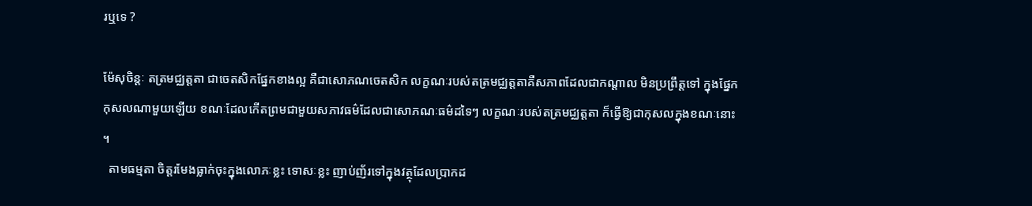រឬទេ ?

ម៉ែសុចិន្តៈ តត្រមជ្ឈត្តតា ជាចេតសិកផ្នែកខាងល្អ គឺជាសោភណចេតសិក លក្ខណៈរបស់តត្រមជ្ឈត្តតាគឺសភាពដែលជាកណ្ដាល មិនប្រព្រឹត្តទៅ ក្នុងផ្នែកកុសលណាមួយឡើយ ខណៈដែលកើតព្រមជាមួយសភាវធម៌ដែលជាសោភណៈធម៌ដទៃៗ លក្ខណៈរបស់តត្រមជ្ឈត្តតា ក៏ធ្វើឱ្យជាកុសលក្នុងខណៈនោះ ។
  តាមធម្មតា ចិត្តរមែងធ្លាក់ចុះក្នុងលោភៈខ្លះ ទោសៈខ្លះ ញាប់ញ័រទៅក្នុងវត្ថុដែលប្រាកដ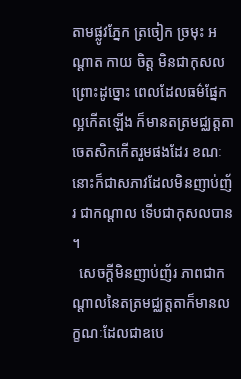តាមផ្លូវភ្នែក ត្រចៀក ច្រមុះ អណ្ដាត កាយ ចិត្ត មិនជាកុសល ព្រោះដូច្នោះ ពេលដែលធម៌ផ្នែកល្អកើតឡើង ក៏មានតត្រមជ្ឈត្តតាចេតសិកកើតរួមផងដែរ ខណៈនោះក៏ជាសភាវដែលមិនញាប់ញ័រ ជាកណ្ដាល ទើបជាកុសលបាន ។
  សេចក្ដីមិនញាប់ញ័រ ភាពជាកណ្ដាលនៃតត្រមជ្ឈត្តតាក៏មានលក្ខណៈដែលជាឧបេ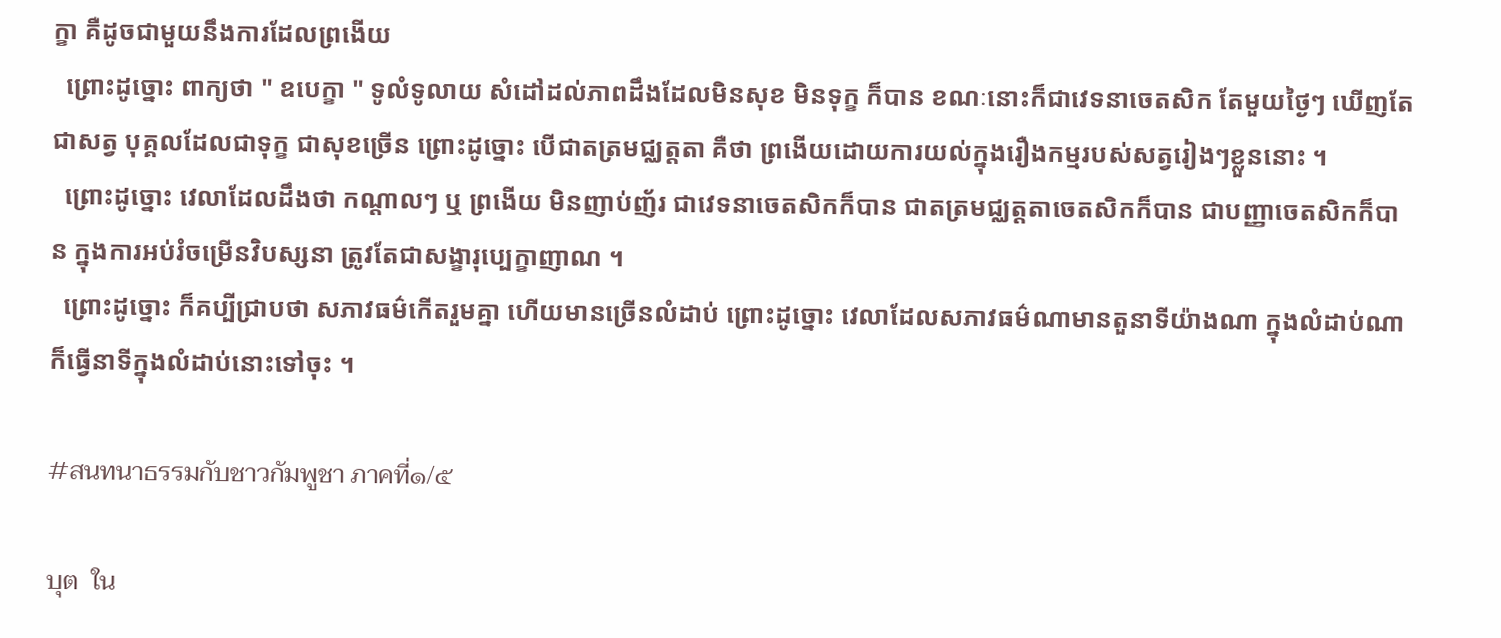ក្ខា គឺដូចជាមួយនឹងការដែលព្រងើយ
  ព្រោះដូច្នោះ ពាក្យថា " ឧបេក្ខា " ទូលំទូលាយ សំដៅដល់ភាពដឹងដែលមិនសុខ មិនទុក្ខ ក៏បាន ខណៈនោះក៏ជាវេទនាចេតសិក តែមួយថ្ងៃៗ ឃើញតែជាសត្វ បុគ្គលដែលជាទុក្ខ ជាសុខច្រើន ព្រោះដូច្នោះ បើជាតត្រមជ្ឈត្តតា គឺថា ព្រងើយដោយការយល់ក្នុងរឿងកម្មរបស់សត្វរៀងៗខ្លួននោះ ។
  ព្រោះដូច្នោះ វេលាដែលដឹងថា កណ្ដាលៗ ឬ ព្រងើយ មិនញាប់ញ័រ ជាវេទនាចេតសិកក៏បាន ជាតត្រមជ្ឈត្តតាចេតសិកក៏បាន ជាបញ្ញាចេតសិកក៏បាន ក្នុងការអប់រំចម្រើនវិបស្សនា ត្រូវតែជាសង្ខារុប្បេក្ខាញាណ ។
  ព្រោះដូច្នោះ ក៏គប្បីជ្រាបថា សភាវធម៌កើតរួមគ្នា ហើយមានច្រើនលំដាប់ ព្រោះដូច្នោះ វេលាដែលសភាវធម៌ណាមានតួនាទីយ៉ាងណា ក្នុងលំដាប់ណា ក៏ធ្វើនាទីក្នុងលំដាប់នោះទៅចុះ ។

#สนทนาธรรมกับชาวกัมพูชา ภาคที่๑/๕

บุต  ใน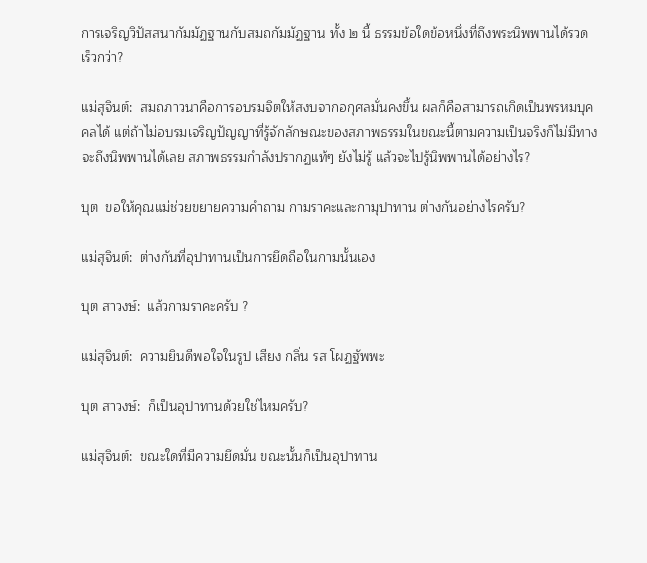การเจริญวิปัสสนากัมมัฏฐานกับสมถกัมมัฏฐาน ทั้ง ๒ นี้ ธรรมข้อใดข้อหนึ่งที่ถึงพระนิพพานได้รวดเร็วกว่า?

แม่สุจินต์:  สมถภาวนาคือการอบรมจิตให้สงบจากอกุศลมั่นคงขึ้น ผลก็คือสามารถเกิดเป็นพรหมบุคคลได้ แต่ถ้าไม่อบรมเจริญปัญญาที่รู้จักลักษณะของสภาพธรรมในขณะนี้ตามความเป็นจริงก็ไม่มีทางจะถึงนิพพานได้เลย สภาพธรรมกำลังปรากฏแท้ๆ ยังไม่รู้ แล้วจะไปรู้นิพพานได้อย่างไร?

บุต  ขอให้คุณแม่ช่วยขยายความคำถาม กามราคะและกามุปาทาน ต่างกันอย่างไรครับ?

แม่สุจินต์:  ต่างกันที่อุปาทานเป็นการยึดถือในกามนั้นเอง

บุต สาวงษ์:  แล้วกามราคะครับ ?

แม่สุจินต์:  ความยินดีพอใจในรูป เสียง กลิ่น รส โผฏฐัพพะ

บุต สาวงษ์:  ก็เป็นอุปาทานด้วยใช่ไหมครับ?

แม่สุจินต์:  ขณะใดที่มีความยึดมั่น ขณะนั้นก็เป็นอุปาทาน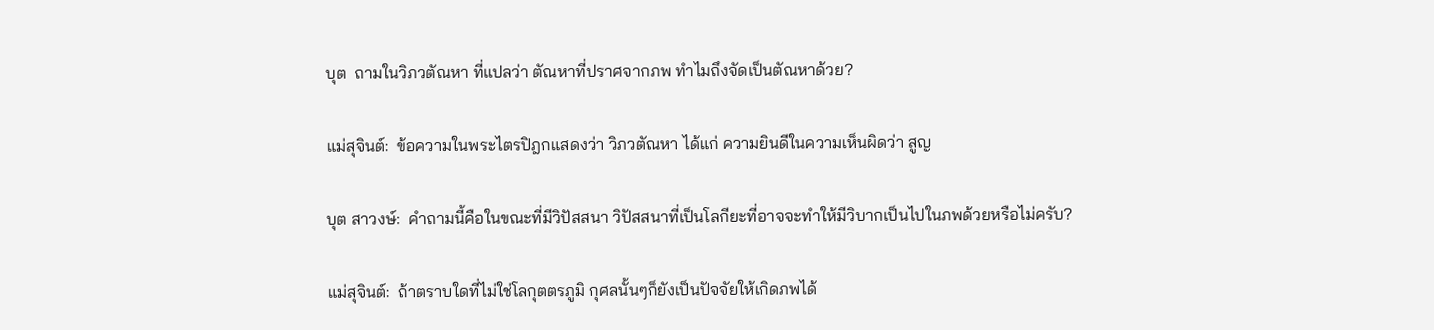บุต  ถามในวิภวตัณหา ที่แปลว่า ตัณหาที่ปราศจากภพ ทำไมถึงจัดเป็นตัณหาด้วย?

แม่สุจินต์:  ข้อความในพระไตรปิฎกแสดงว่า วิภวตัณหา ได้แก่ ความยินดีในความเห็นผิดว่า สูญ

บุต สาวงษ์:  คำถามนี้คือในขณะที่มีวิปัสสนา วิปัสสนาที่เป็นโลกียะที่อาจจะทำให้มีวิบากเป็นไปในภพด้วยหรือไม่ครับ?

แม่สุจินต์:  ถ้าตราบใดที่ไม่ใช่โลกุตตรภูมิ กุศลนั้นๆก็ยังเป็นปัจจัยให้เกิดภพได้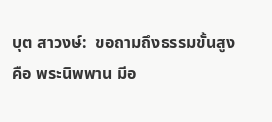บุต สาวงษ์:  ขอถามถึงธรรมขั้นสูง คือ พระนิพพาน มีอ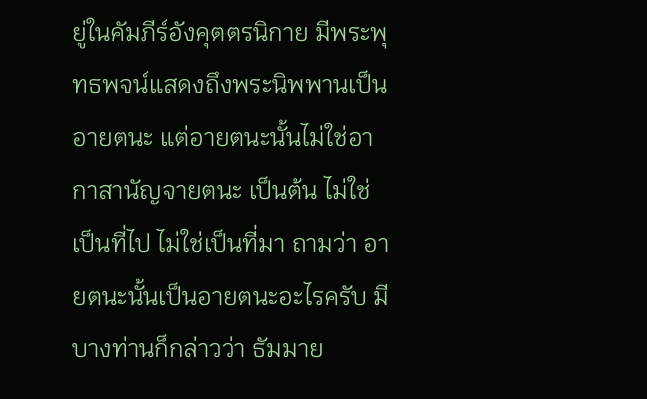ยู่ในคัมภีร์อังคุตตรนิกาย มีพระพุทธพจน์แสดงถึงพระนิพพานเป็นอายตนะ แต่อายตนะนั้นไม่ใช่อากาสานัญจายตนะ เป็นต้น ไม่ใช่เป็นที่ไป ไม่ใช่เป็นที่มา ถามว่า อายตนะนั้นเป็นอายตนะอะไรครับ มีบางท่านก็กล่าวว่า ธัมมาย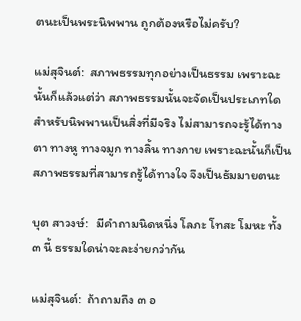ตนะเป็นพระนิพพาน ถูกต้องหรือไม่ครับ?

แม่สุจินต์:  สภาพธรรมทุกอย่างเป็นธรรม เพราะฉะนั้นก็แล้วแต่ว่า สภาพธรรมนั้นจะจัดเป็นประเภทใด สำหรับนิพพานเป็นสิ่งที่มีจริง ไม่สามารถจะรู้ได้ทางตา ทางหู ทางจมูก ทางลิ้น ทางกาย เพราะฉะนั้นก็เป็นสภาพธรรมที่สามารถรู้ได้ทางใจ จึงเป็นธัมมายตนะ

บุต สาวงษ์:   มีคำถามนิดหนึ่ง โลภะ โทสะ โมหะ ทั้ง ๓ นี้ ธรรมใดน่าจะละง่ายกว่ากัน

แม่สุจินต์:  ถ้าถามถึง ๓ อ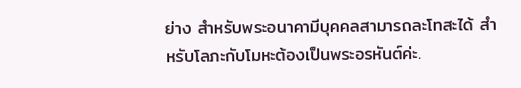ย่าง สำหรับพระอนาคามีบุคคลสามารถละโทสะได้ สำหรับโลภะกับโมหะต้องเป็นพระอรหันต์ค่ะ.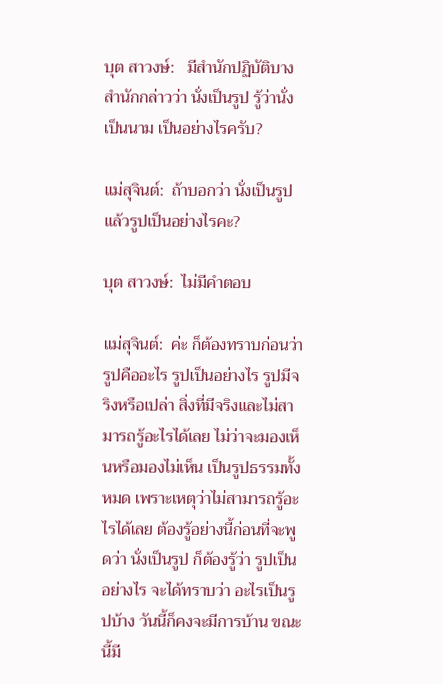บุต สาวงษ์:   มีสำนักปฏิบัติบางสำนักกล่าวว่า นั่งเป็นรูป รู้ว่านั่งเป็นนาม เป็นอย่างไรครับ?

แม่สุจินต์:  ถ้าบอกว่า นั่งเป็นรูป แล้วรูปเป็นอย่างไรคะ?

บุต สาวงษ์:  ไม่มีคำตอบ

แม่สุจินต์:  ค่ะ ก็ต้องทราบก่อนว่า รูปคืออะไร รูปเป็นอย่างไร รูปมีจริงหรือเปล่า สิ่งที่มีจริงและไม่สามารถรู้อะไรได้เลย ไม่ว่าจะมองเห็นหรือมองไม่เห็น เป็นรูปธรรมทั้งหมด เพราะเหตุว่าไม่สามารถรู้อะไรได้เลย ต้องรู้อย่างนี้ก่อนที่จะพูดว่า นั่งเป็นรูป ก็ต้องรู้ว่า รูปเป็นอย่างไร จะได้ทราบว่า อะไรเป็นรูปบ้าง วันนี้ก็คงจะมีการบ้าน ขณะนี้มี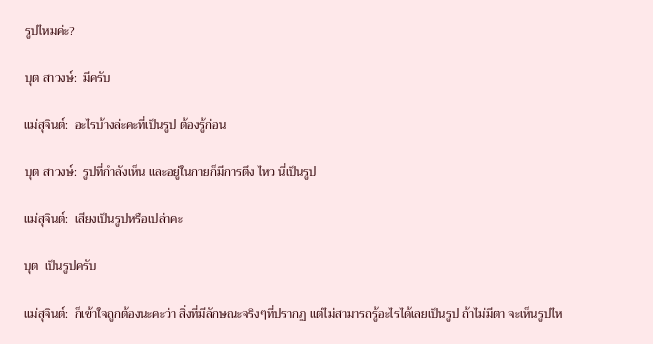รูปไหมค่ะ?

บุต สาวงษ์:  มีครับ

แม่สุจินต์:  อะไรบ้างล่ะคะที่เป็นรูป ต้องรู้ก่อน

บุต สาวงษ์:  รูปที่กำลังเห็น และอยู่ในกายก็มีการตึง ไหว นี่เป็นรูป

แม่สุจินต์:  เสียงเป็นรูปหรือเปล่าคะ

บุต  เป็นรูปครับ

แม่สุจินต์:  ก็เข้าใจถูกต้องนะคะว่า สิ่งที่มีลักษณะจริงๆที่ปรากฏ แต่ไม่สามารถรู้อะไรได้เลยเป็นรูป ถ้าไม่มีตา จะเห็นรูปไห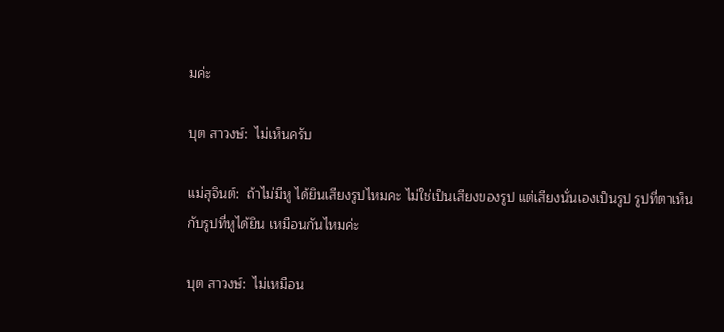มค่ะ

บุต สาวงษ์:  ไม่เห็นครับ

แม่สุจินต์:  ถ้าไม่มีหู ได้ยินเสียงรูปไหมคะ ไม่ใช่เป็นเสียงของรูป แต่เสียงนั่นเองเป็นรูป รูปที่ตาเห็นกับรูปที่หูได้ยิน เหมือนกันไหมค่ะ

บุต สาวงษ์:  ไม่เหมือน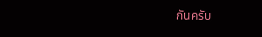กันครับ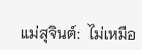แม่สุจินต์:  ไม่เหมือ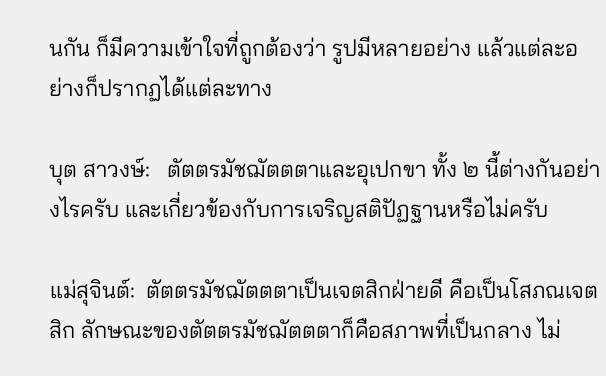นกัน ก็มีความเข้าใจที่ถูกต้องว่า รูปมีหลายอย่าง แล้วแต่ละอย่างก็ปรากฏได้แต่ละทาง

บุต สาวงษ์:   ตัตตรมัชฌัตตตาและอุเปกขา ทั้ง ๒ นี้ต่างกันอย่างไรครับ และเกี่ยวข้องกับการเจริญสติปัฏฐานหรือไม่ครับ

แม่สุจินต์:  ตัตตรมัชฌัตตตาเป็นเจตสิกฝ่ายดี คือเป็นโสภณเจตสิก ลักษณะของตัตตรมัชฌัตตตาก็คือสภาพที่เป็นกลาง ไม่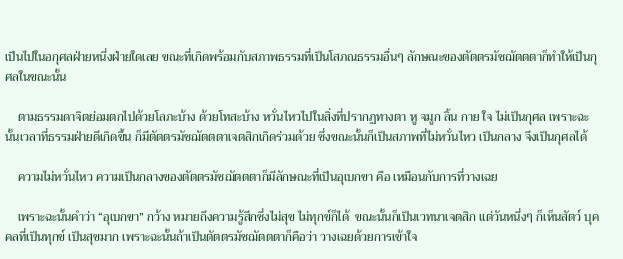เป็นไปในอกุศลฝ่ายหนึ่งฝ่ายใดเลย ขณะที่เกิดพร้อมกับสภาพธรรมที่เป็นโสภณธรรมอื่นๆ ลักษณะของตัตตรมัชฌัตตตาก็ทำให้เป็นกุศลในขณะนั้น

    ตามธรรมดาจิตย่อมตกไปด้วยโลภะบ้าง ด้วยโทสะบ้าง หวั่นไหวไปในสิ่งที่ปรากฏทางตา หู จมูก ลิ้น กาย ใจ ไม่เป็นกุศล เพราะฉะนั้นเวลาที่ธรรมฝ่ายดีเกิดขึ้น ก็มีตัตตรมัชฌัตตตาเจตสิกเกิดร่วมด้วย ซึ่งขณะนั้นก็เป็นสภาพที่ไม่หวั่นไหว เป็นกลาง จึงเป็นกุศลได้

    ความไม่หวั่นไหว ความเป็นกลางของตัตตรมัชฌัตตตาก็มีลักษณะที่เป็นอุเบกขา คือ เหมือนกับการที่วางเฉย

    เพราะฉะนั้นคำว่า “อุเบกขา” กว้าง หมายถึงความรู้สึกซึ่งไม่สุข ไม่ทุกข์ก็ได้  ขณะนั้นก็เป็นเวทนาเจตสิก แต่วันหนึ่งๆ ก็เห็นสัตว์ บุคคลที่เป็นทุกข์ เป็นสุขมาก เพราะฉะนั้นถ้าเป็นตัตตรมัชฌัตตตาก็คือว่า วางเฉยด้วยการเข้าใจ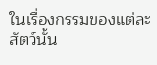ในเรื่องกรรมของแต่ละสัตว์นั้น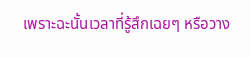เพราะฉะนั้นเวลาที่รู้สึกเฉยๆ หรือวาง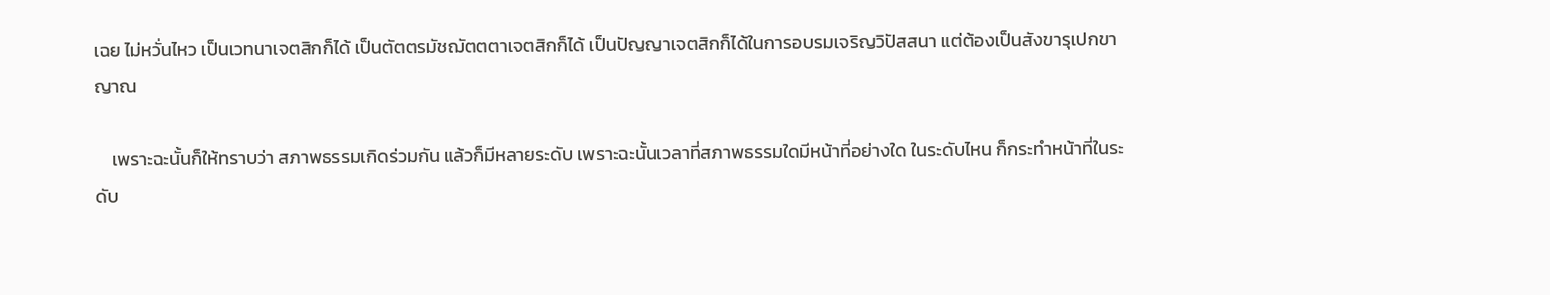เฉย ไม่หวั่นไหว เป็นเวทนาเจตสิกก็ได้ เป็นตัตตรมัชฌัตตตาเจตสิกก็ได้ เป็นปัญญาเจตสิกก็ได้ในการอบรมเจริญวิปัสสนา แต่ต้องเป็นสังขารุเปกขาญาณ

    เพราะฉะนั้นก็ให้ทราบว่า สภาพธรรมเกิดร่วมกัน แล้วก็มีหลายระดับ เพราะฉะนั้นเวลาที่สภาพธรรมใดมีหน้าที่อย่างใด ในระดับไหน ก็กระทำหน้าที่ในระดับ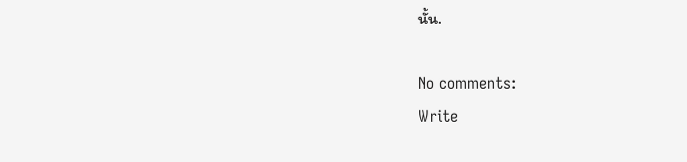นั้น.

No comments:
Write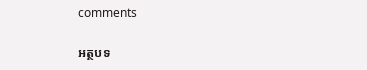comments

អត្ថបទ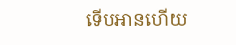ទើបអានហើយ